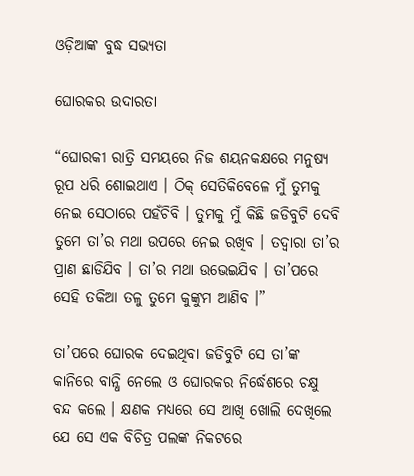ଓଡ଼ିଆଙ୍କ ବୁଦ୍ଧ ସଭ୍ୟତା

ଘୋରକର ଉଦାରତା

“ଘୋରକୀ ରାତ୍ରି ସମୟରେ ନିଜ ଶୟନକକ୍ଷରେ ମନୁଷ୍ୟ ରୂପ ଧରି ଶୋଇଥାଏ । ଠିକ୍ ସେତିକିବେଳେ ମୁଁ ତୁମକୁ ନେଇ ସେଠାରେ ପହଁଚିବି । ତୁମକୁ ମୁଁ କିଛି ଜଡିବୁଟି ଦେବି ତୁମେ ତା’ର ମଥା ଉପରେ ନେଇ ରଖିବ । ତଦ୍ୱାରା ତା’ର ପ୍ରାଣ ଛାଡିଯିବ । ତା’ର ମଥା ଉଭେଇଯିବ । ତା’ପରେ ସେହି ତକିଆ ତଳୁ ତୁମେ କୁଙ୍କୁମ ଆଣିବ ।”

ତା’ପରେ ଘୋରକ ଦେଇଥିବା ଜଡିବୁଟି ସେ ତା’ଙ୍କ କାନିରେ ବାନ୍ଧି ନେଲେ ଓ ଘୋରକର ନିର୍ଦ୍ଧେଶରେ ଚକ୍ଷୁ ବନ୍ଦ କଲେ । କ୍ଷଣକ ମଧ୍ୟରେ ସେ ଆଖି ଖୋଲି ଦେଖିଲେ ଯେ ସେ ଏକ ବିଚିତ୍ର ପଲଙ୍କ ନିକଟରେ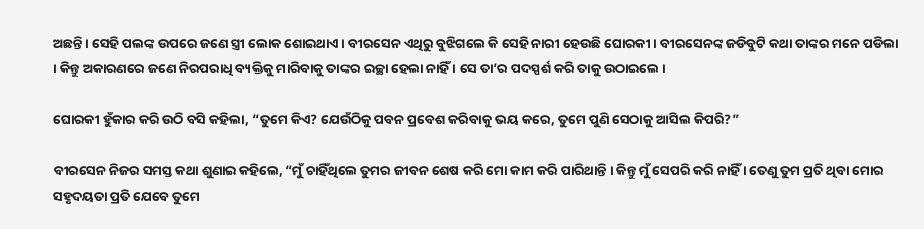ଅଛନ୍ତି । ସେହି ପଲଙ୍କ ଉପରେ ଜଣେ ସ୍ତ୍ରୀ ଲୋକ ଶୋଇଥାଏ । ବୀରସେନ ଏଥିରୁ ବୁଝିଗଲେ କି ସେହି ନାରୀ ହେଉଛି ଘୋରକୀ । ବୀରସେନଙ୍କ ଜଡିବୁଟି କଥା ତାଙ୍କର ମନେ ପଡିଲା । କିନ୍ତୁ ଅକାରଣରେ ଜଣେ ନିରପରାଧି ବ୍ୟକ୍ତିକୁ ମାରିବାକୁ ତାଙ୍କର ଇଚ୍ଛା ହେଲା ନାହିଁ । ସେ ତା’ର ପଦସ୍ପର୍ଶ କରି ତାକୁ ଉଠାଇଲେ ।

ଘୋରକୀ ହୁଁକାର କରି ଉଠି ବସି କହିଲା, “ତୁମେ କିଏ? ଯେଉଁଠିକୁ ପବନ ପ୍ରବେଶ କରିବାକୁ ଭୟ କରେ, ତୁମେ ପୁଣି ସେଠାକୁ ଆସିଲ କିପରି?”

ବୀରସେନ ନିଜର ସମସ୍ତ କଥା ଶୁଣାଇ କହିଲେ, “ମୁଁ ଚାହିଁଥିଲେ ତୁମର ଜୀବନ ଶେଷ କରି ମୋ କାମ କରି ପାରିଥାନ୍ତି । କିନ୍ତୁ ମୁଁ ସେପରି କରି ନାହିଁ । ତେଣୁ ତୁମ ପ୍ରତି ଥିବା ମୋର ସହୃଦୟତା ପ୍ରତି ଯେବେ ତୁମେ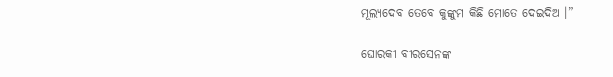ମୂଲ୍ୟଦେବ ତେବେ କୁଙ୍କୁମ କିଛି ମୋତେ ଦେଇଦିଅ ।”

ଘୋରକୀ ବୀରସେନଙ୍କ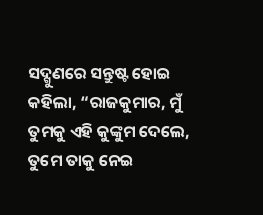ସଦ୍ଗୁଣରେ ସନ୍ତୁଷ୍ଟ ହୋଇ କହିଲା, “ରାଜକୁମାର, ମୁଁ ତୁମକୁ ଏହି କୁଙ୍କୁମ ଦେଲେ, ତୁମେ ତାକୁ ନେଇ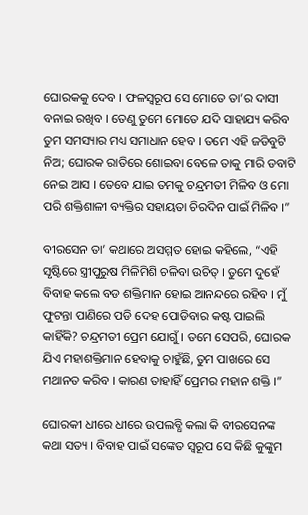ଘୋରକକୁ ଦେବ । ଫଳସ୍ୱରୂପ ସେ ମୋତେ ତା’ର ଦାସୀ ବନାଇ ରଖିବ । ତେଣୁ ତୁମେ ମୋତେ ଯଦି ସାହାଯ୍ୟ କରିବ ତୁମ ସମସ୍ୟାର ମଧ୍ୟ ସମାଧାନ ହେବ । ତମେ ଏହି ଜଡିବୁଟି ନିଅ; ଘୋରକ ରାତିରେ ଶୋଇବା ବେଳେ ତାକୁ ମାରି ଡବାଟି ନେଇ ଆସ । ତେବେ ଯାଇ ତମକୁ ଚନ୍ଦ୍ରମତୀ ମିଳିବ ଓ ମୋ ପରି ଶକ୍ତିଶାଳୀ ବ୍ୟକ୍ତିର ସହାୟତା ଚିରଦିନ ପାଇଁ ମିଳିବ ।”

ବୀରସେନ ତା’ କଥାରେ ଅସମ୍ମତ ହୋଇ କହିଲେ, “ଏହି ସୃଷ୍ଟିରେ ସ୍ତ୍ରୀପୁରୁଷ ମିଳିମିଶି ଚଳିବା ଉଚିତ୍ । ତୁମେ ଦୁହେଁ ବିବାହ କଲେ ବଡ ଶକ୍ତିମାନ ହୋଇ ଆନନ୍ଦରେ ରହିବ । ମୁଁ ଫୁଟନ୍ତା ପାଣିରେ ପଡି ଦେହ ପୋଡିବାର କଷ୍ଟ ପାଇଲି କାହିଁକି? ଚନ୍ଦ୍ରମତୀ ପ୍ରେମ ଯୋଗୁଁ । ତମେ ସେପରି, ଘୋରକ ଯିଏ ମହାଶକ୍ତିମାନ ହେବାକୁ ଚାହୁଁଛି, ତୁମ ପାଖରେ ସେ ମଥାନତ କରିବ । କାରଣ ତାହାହିଁ ପ୍ରେମର ମହାନ ଶକ୍ତି ।”

ଘୋରକୀ ଧୀରେ ଧୀରେ ଉପଲବ୍ଧି କଲା କି ବୀରସେନଙ୍କ କଥା ସତ୍ୟ । ବିବାହ ପାଇଁ ସଙ୍କେତ ସ୍ୱରୂପ ସେ କିଛି କୁଙ୍କୁମ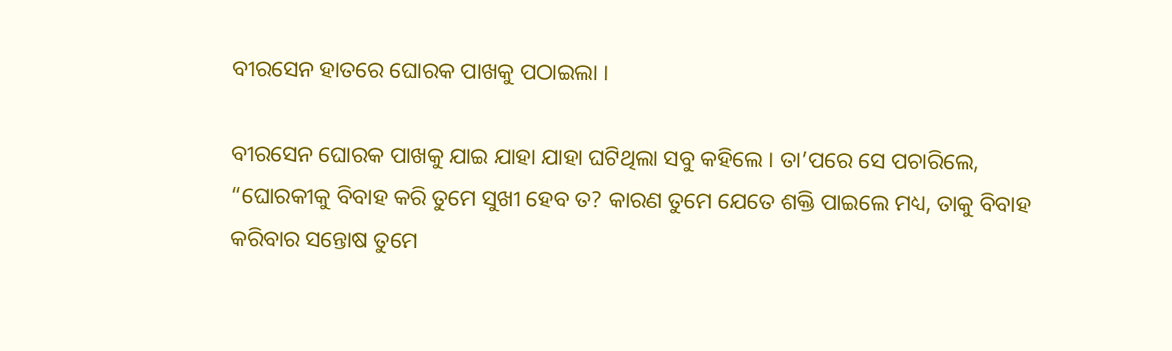ବୀରସେନ ହାତରେ ଘୋରକ ପାଖକୁ ପଠାଇଲା ।

ବୀରସେନ ଘୋରକ ପାଖକୁ ଯାଇ ଯାହା ଯାହା ଘଟିଥିଲା ସବୁ କହିଲେ । ତା’ପରେ ସେ ପଚାରିଲେ, “ଘୋରକୀକୁ ବିବାହ କରି ତୁମେ ସୁଖୀ ହେବ ତ? କାରଣ ତୁମେ ଯେତେ ଶକ୍ତି ପାଇଲେ ମଧ୍ୟ, ତାକୁ ବିବାହ କରିବାର ସନ୍ତୋଷ ତୁମେ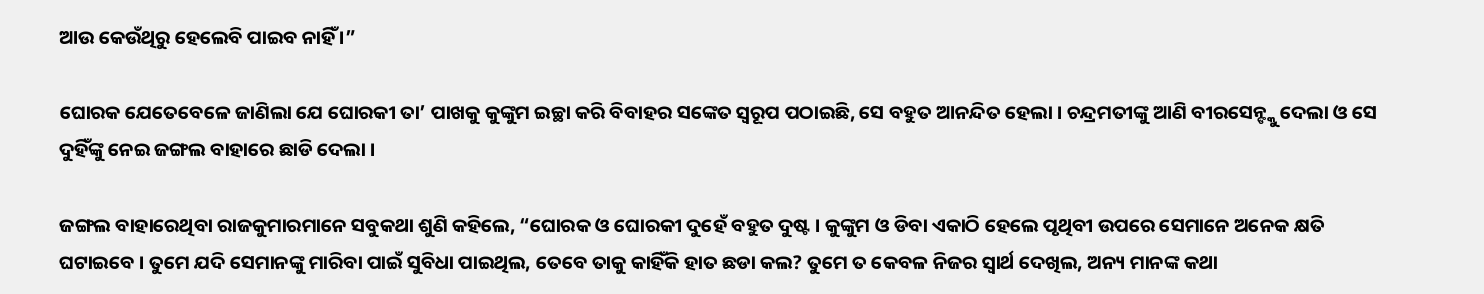ଆଉ କେଉଁଥିରୁ ହେଲେବି ପାଇବ ନାହିଁ ।”

ଘୋରକ ଯେତେବେଳେ ଜାଣିଲା ଯେ ଘୋରକୀ ତା’ ପାଖକୁ କୁଙ୍କୁମ ଇଚ୍ଛା କରି ବିବାହର ସଙ୍କେତ ସ୍ୱରୂପ ପଠାଇଛି, ସେ ବହୁତ ଆନନ୍ଦିତ ହେଲା । ଚନ୍ଦ୍ରମତୀଙ୍କୁ ଆଣି ବୀରସେନ୍ଙ୍କୁ ଦେଲା ଓ ସେ ଦୁହିଁଙ୍କୁ ନେଇ ଜଙ୍ଗଲ ବାହାରେ ଛାଡି ଦେଲା ।

ଜଙ୍ଗଲ ବାହାରେଥିବା ରାଜକୁମାରମାନେ ସବୁକଥା ଶୁଣି କହିଲେ, “ଘୋରକ ଓ ଘୋରକୀ ଦୁହେଁ ବହୁତ ଦୁଷ୍ଟ । କୁଙ୍କୁମ ଓ ଡିବା ଏକାଠି ହେଲେ ପୃଥିବୀ ଉପରେ ସେମାନେ ଅନେକ କ୍ଷତି ଘଟାଇବେ । ତୁମେ ଯଦି ସେମାନଙ୍କୁ ମାରିବା ପାଇଁ ସୁବିଧା ପାଇଥିଲ, ତେବେ ତାକୁ କାହିଁକି ହାତ ଛଡା କଲ? ତୁମେ ତ କେବଳ ନିଜର ସ୍ୱାର୍ଥ ଦେଖିଲ, ଅନ୍ୟ ମାନଙ୍କ କଥା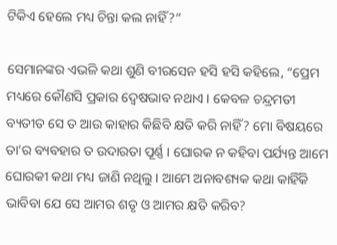ଟିକିଏ ହେଲେ ମଧ୍ୟ ଚିନ୍ତା କଲ ନାହିଁ?”

ସେମାନଙ୍କର ଏଭଳି କଥା ଶୁଣି ବୀରସେନ ହସି ହସି କହିଲେ, “ପ୍ରେମ ମଧ୍ୟରେ କୌଣସି ପ୍ରକାର ଦ୍ୱେଷଭାବ ନଥାଏ । କେବଳ ଚନ୍ଦ୍ରମତୀ ବ୍ୟତୀତ ସେ ତ ଆଉ କାହାର କିଛିବି କ୍ଷତି କରି ନାହିଁ? ମୋ ବିଷୟରେ ତା’ର ବ୍ୟବହାର ତ ଉଦାରତା ପୂର୍ଣ୍ଣ । ଘୋରକ ନ କହିବା ପର୍ଯ୍ୟନ୍ତ ଆମେ ଘୋରକୀ କଥା ମଧ୍ୟ ଜାଣି ନଥିଲୁ । ଆମେ ଅନାବଶ୍ୟକ କଥା କାହିଁକି ଭାବିବା ଯେ ସେ ଆମର ଶତୃ ଓ ଆମର କ୍ଷତି କରିବ?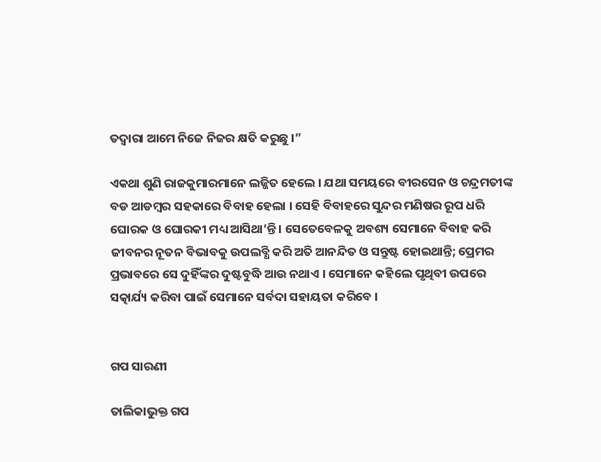ତଦ୍ୱାରା ଆମେ ନିଜେ ନିଜର କ୍ଷତି କରୁଛୁ ।”

ଏକଥା ଶୁଣି ରାଜକୁମାରମାନେ ଲଜ୍ଜିତ ହେଲେ । ଯଥା ସମୟରେ ବୀରସେନ ଓ ଚନ୍ଦ୍ରମତୀଙ୍କ ବଡ ଆଡମ୍ୱର ସହକାରେ ବିବାହ ହେଲା । ସେହି ବିବାହରେ ସୁନ୍ଦର ମଣିଷର ରୂପ ଧରି ଘୋରକ ଓ ଘୋରକୀ ମଧ୍ୟ ଆସିଥା’ନ୍ତି । ସେତେବେଳକୁ ଅବଶ୍ୟ ସେମାନେ ବିବାହ କରି ଜୀବନର ନୂତନ ବିଭାବକୁ ଉପଲବ୍ଧି କରି ଅତି ଆନନ୍ଦିତ ଓ ସନ୍ତୁଷ୍ଟ ହୋଇଥାନ୍ତି; ପ୍ରେମର ପ୍ରଭାବରେ ସେ ଦୁହିଁଙ୍କର ଦୁଷ୍ଟବୁଦ୍ଧି ଆଉ ନଥାଏ । ସେମାନେ କହିଲେ ପୃଥିବୀ ଉପରେ ସତ୍କାର୍ଯ୍ୟ କରିବା ପାଇଁ ସେମାନେ ସର୍ବଦା ସହାୟତା କରିବେ ।


ଗପ ସାରଣୀ

ତାଲିକାଭୁକ୍ତ ଗପ